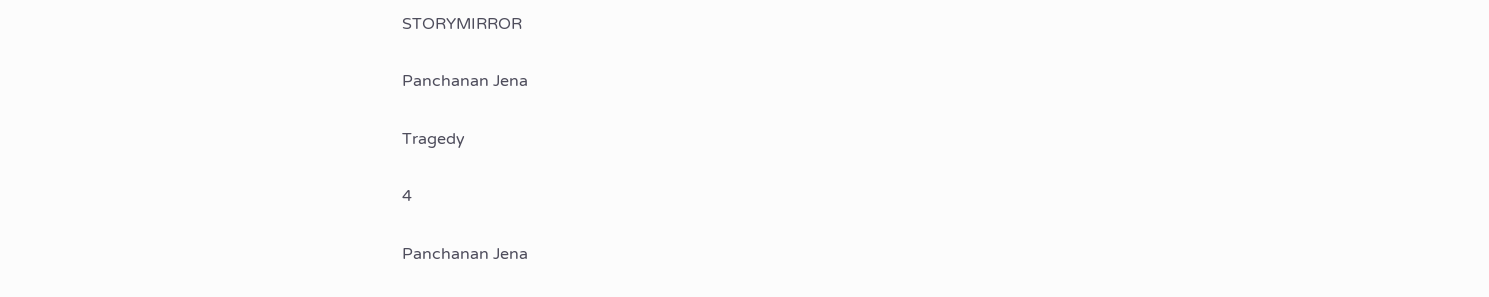STORYMIRROR

Panchanan Jena

Tragedy

4

Panchanan Jena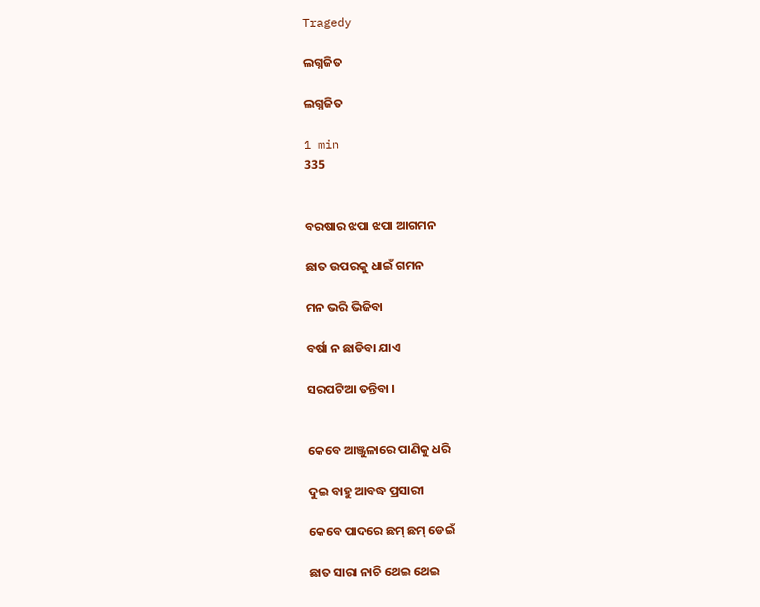Tragedy

ଲଗ୍ନଜିତ

ଲଗ୍ନଜିତ

1 min
335


ବରଷାର ଝପା ଝପା ଆଗମନ

ଛାତ ଉପରକୁ ଧାଇଁ ଗମନ

ମନ ଭରି ଭିଜିବା

ବର୍ଷା ନ ଛାଡିବା ଯାଏ

ସରପଟିଆ ତନ୍ତିବା ।


କେବେ ଆଞ୍ଜୁଳାରେ ପାଣିକୁ ଧରି

ଦୁଇ ବାହୁ ଆବଦ୍ଧ ପ୍ରସାରୀ

କେବେ ପାଦରେ ଛମ୍ ଛମ୍ ଡେଇଁ

ଛାତ ସାରା ନାଚି ଥେଇ ଥେଇ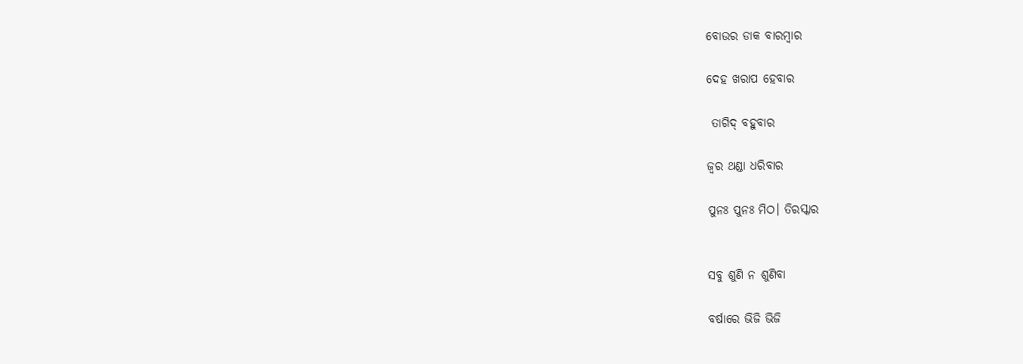ବୋଉର ଡାକ ବାରମ୍ଵାର

ଦେହ ଖରାପ ହେବାର

 ତାଗିଦ୍ ବହୁବାର

ଜ୍ଵର ଥଣ୍ଡା ଧରିବାର

ପୁନଃ ପୁନଃ ମିଠ। ତିରସ୍କାର


ସବୁ ଶୁଣି ନ ଶୁଣିବା

ବର୍ଷାରେ ଭିଜି ଭିଜି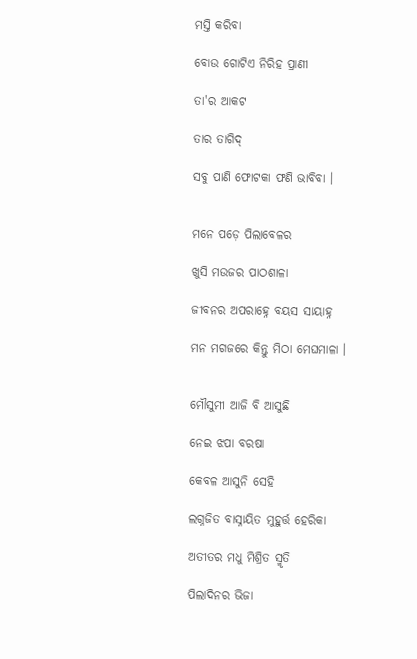ମସ୍ତି କରିବା

ବୋଉ ଗୋଟିଏ ନିରିହ ପ୍ରାଣୀ

ତା'ର ଆକଟ

ତାର ତାଗିଦ୍

ସବୁ ପାଣି ଫୋଟକା ଫଣି ଭାବିବା ।


ମନେ ପଡ଼େ ପିଲାବେଳର

ଖୁସି ମଉଜର ପାଠଶାଳା

ଜୀବନର ଅପରାହ୍ନେ ବୟସ ସାୟାହ୍ନ

ମନ ମଗଜରେ କିନ୍ତୁ ମିଠା ମେଘମାଳା ।


ମୌସୁମୀ ଆଜି ବି ଆସୁଛି

ନେଇ ଝପା ବରଷା

କେବଳ ଆସୁନି ସେହି

ଲଗ୍ନଜିତ ବାସ୍ନାୟିତ ମୁହୁର୍ତ୍ତ ହେରିକା

ଅତୀତର ମଧୁ ମିଶ୍ରିତ ସ୍ମୃତି

ପିଲାଦିନର ଭିଜା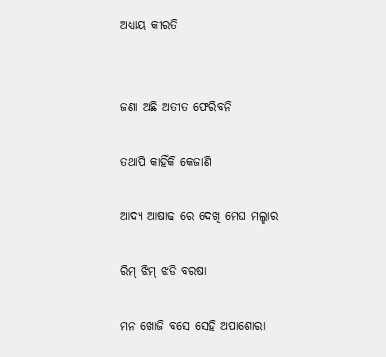ଅଧ୍ୟାୟ କୀରତି


ଜଣା ଅଛି ଅତୀତ ଫେରିବନି

ତଥାପି କାହିଁକି କେଜାଣି

ଆଦ୍ୟ ଆଷାଢ ରେ ଦେଖି ମେଘ ମଲ୍ହାର

ରିମ୍ ଝିମ୍ ଝଡି ବରଷା

ମନ ଖୋଜି ବସେ ସେହି ଅପାଶୋରା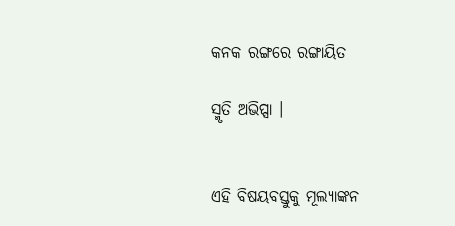କନକ ରଙ୍ଗରେ ରଙ୍ଗାୟିତ

ସ୍ମୃତି ଅଭିପ୍ସା ।


ଏହି ବିଷୟବସ୍ତୁକୁ ମୂଲ୍ୟାଙ୍କନ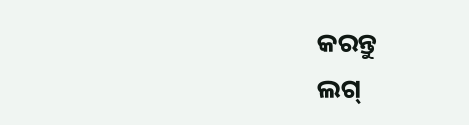କରନ୍ତୁ
ଲଗ୍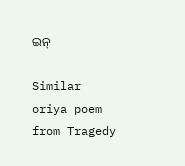ଇନ୍

Similar oriya poem from Tragedy